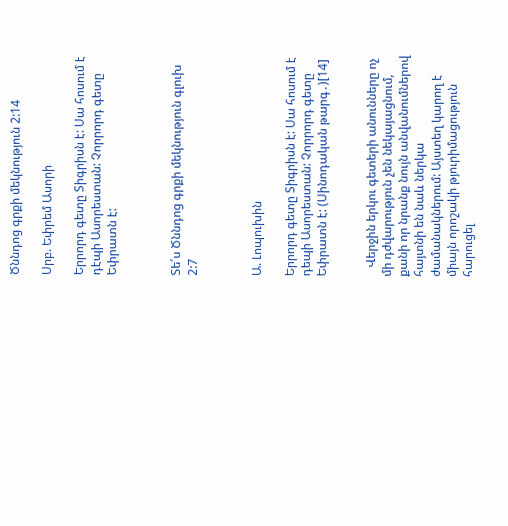Ծննդոց գրքի մեկնություն 2:14

Սրբ. Եփրեմ Ասորի

Երրորդ գետը Տիգրիսն է: Սա հոսում է դէպի Ասորեստան: Չորրորդ գետը  Եփրատն է:



Տե՛ս Ծննդոց գրքի մեկնություն գլուխ 2:7



Ա. Լոպուխին

Երրորդ գետը Տիգրիսն է: Սա հոսում է դեպի Ասորեստան: Չորրորդ գետը Եփրատն է: (Սինոդական թարգ․)[14]


   Վերջին երկու գետերի անունները ոչ մի դժվարություն չեն նեկայացնում, քանի որ նրանք նույն անվանումներով հայտնի են նաև ներկա ժամանակներում: Այստեղ կարող է միայն որոշակի թյուրիմացություն հարուցել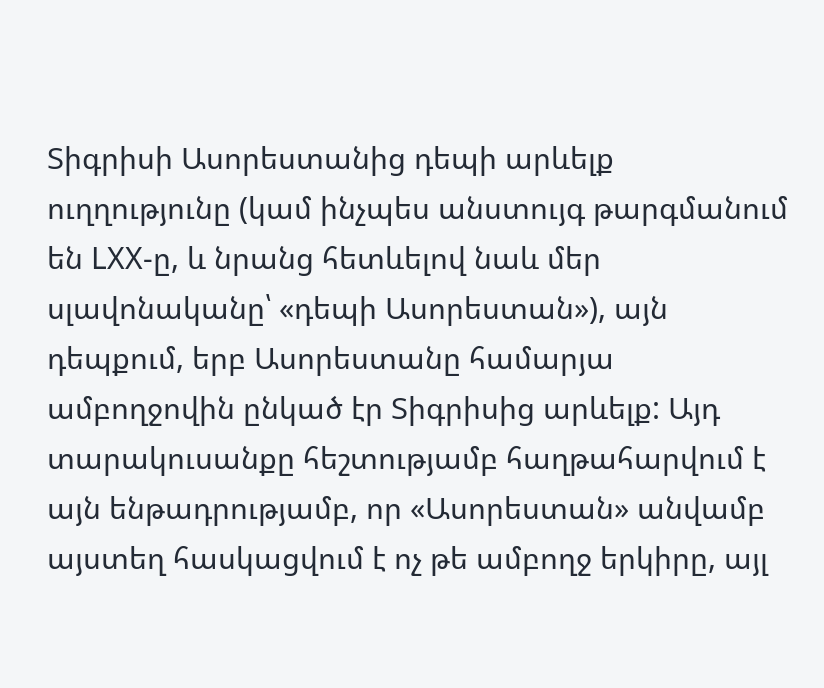Տիգրիսի Ասորեստանից դեպի արևելք ուղղությունը (կամ ինչպես անստույգ թարգմանում են LXX-ը, և նրանց հետևելով նաև մեր սլավոնականը՝ «դեպի Ասորեստան»), այն դեպքում, երբ Ասորեստանը համարյա ամբողջովին ընկած էր Տիգրիսից արևելք: Այդ տարակուսանքը հեշտությամբ հաղթահարվում է այն ենթադրությամբ, որ «Ասորեստան» անվամբ այստեղ հասկացվում է ոչ թե ամբողջ երկիրը, այլ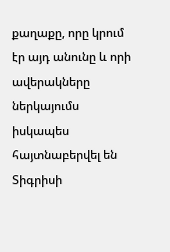քաղաքը, որը կրում էր այդ անունը և որի ավերակները ներկայումս իսկապես հայտնաբերվել են Տիգրիսի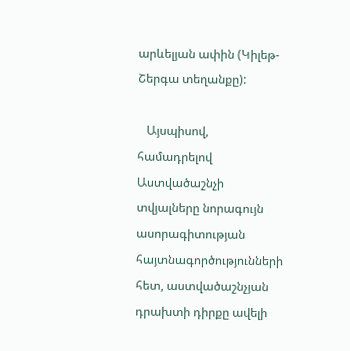արևելյան ափին (Կիլեթ-Շերգա տեղանքը):

   Այսպիսով, համադրելով Աստվածաշնչի տվյալները նորագույն ասորագիտության հայտնագործությունների հետ, աստվածաշնչյան դրախտի դիրքը ավելի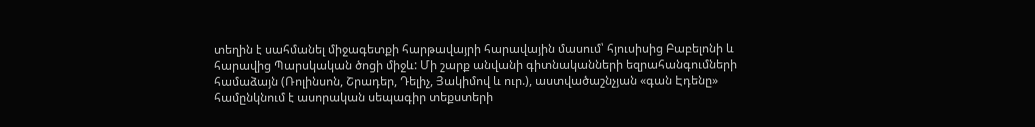տեղին է սահմանել միջագետքի հարթավայրի հարավային մասում՝ հյուսիսից Բաբելոնի և հարավից Պարսկական ծոցի միջև: Մի շարք անվանի գիտնականների եզրահանգումների համաձայն (Ռոլինսոն, Շրադեր, Դելիչ, Յակիմով և ուր.), աստվածաշնչյան «գան Էդենը» համընկնում է ասորական սեպագիր տեքստերի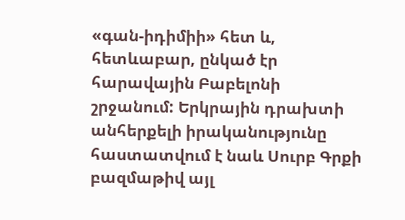«գան-իդիմիի» հետ և, հետևաբար, ընկած էր հարավային Բաբելոնի շրջանում: Երկրային դրախտի անհերքելի իրականությունը հաստատվում է նաև Սուրբ Գրքի բազմաթիվ այլ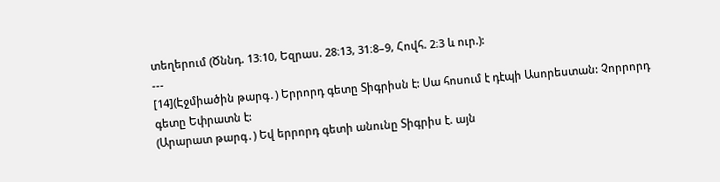տեղերում (Ծննդ. 13։10, Եզրաս. 28։13, 31։8–9, Հովհ. 2։3 և ուր.):
---
[14](Էջմիածին թարգ․) Երրորդ գետը Տիգրիսն է: Սա հոսում է դէպի Ասորեստան: Չորրորդ գետը Եփրատն է:
(Արարատ թարգ․) Եվ երրորդ գետի անունը Տիգրիս է. այն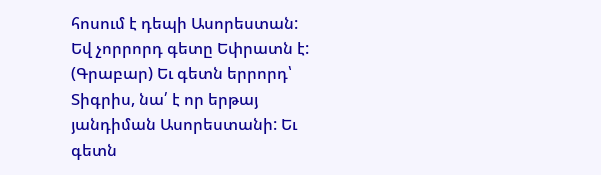հոսում է դեպի Ասորեստան: Եվ չորրորդ գետը Եփրատն է:
(Գրաբար) Եւ գետն երրորդ՝ Տիգրիս, նա՛ է որ երթայ յանդիման Ասորեստանի: Եւ գետն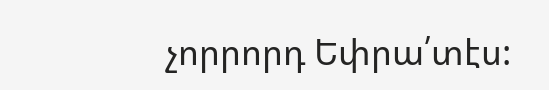չորրորդ Եփրա՛տէս: